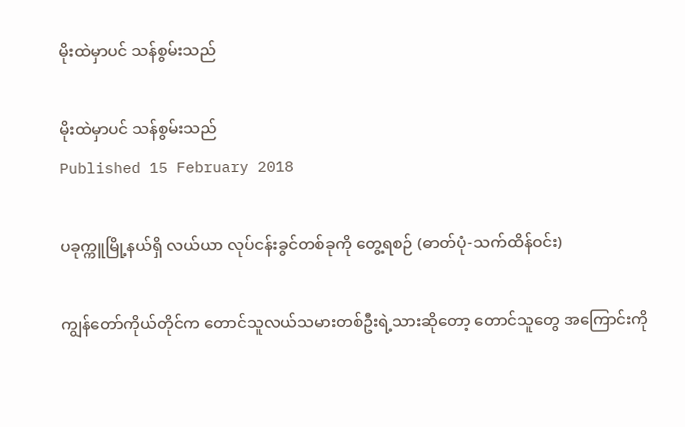မိုးထဲမှာပင် သန်စွမ်းသည်

မိုးထဲမှာပင် သန်စွမ်းသည်
Published 15 February 2018

ပခုက္ကူမြို့နယ်ရှိ လယ်ယာ လုပ်ငန်းခွင်တစ်ခုကို တွေ့ရစဉ် (ဓာတ်ပုံ-သက်ထိန်ဝင်း)

ကျွန်တော်ကိုယ်တိုင်က တောင်သူလယ်သမားတစ်ဦးရဲ့သားဆိုတော့ တောင်သူတွေ အကြောင်းကို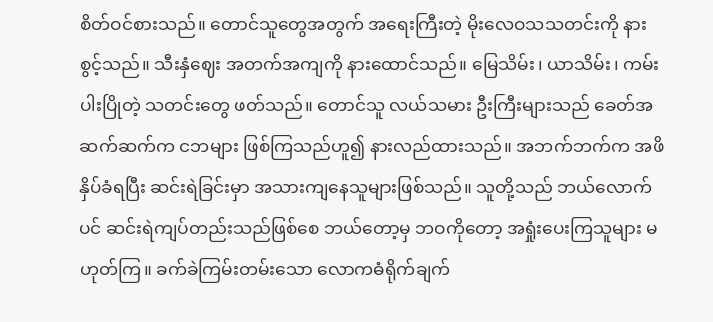စိတ်ဝင်စားသည်။ တောင်သူတွေအတွက် အရေးကြီးတဲ့ မိုးလေဝသသတင်းကို နားစွင့်သည်။ သီးနှံဈေး အတက်အကျကို နားထောင်သည်။ မြေသိမ်း၊ ယာသိမ်း၊ ကမ်းပါးပြိုတဲ့ သတင်းတွေ ဖတ်သည်။ တောင်သူ လယ်သမား ဦးကြီးများသည် ခေတ်အဆက်ဆက်က ငဘများ ဖြစ်ကြသည်ဟူ၍ နားလည်ထားသည်။ အဘက်ဘက်က အဖိနှိပ်ခံရပြီး ဆင်းရဲခြင်းမှာ အသားကျနေသူများဖြစ်သည်။ သူတို့သည် ဘယ်လောက်ပင် ဆင်းရဲကျပ်တည်းသည်ဖြစ်စေ ဘယ်တော့မှ ဘဝကိုတော့ အရှုံးပေးကြသူများ မဟုတ်ကြ။ ခက်ခဲကြမ်းတမ်းသော လောကဓံရိုက်ချက်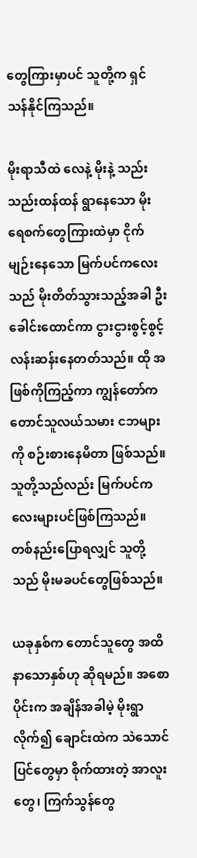တွေကြားမှာပင် သူတို့က ရှင်သန်နိုင်ကြသည်။

မိုးရာသီထဲ လေနဲ့ မိုးနဲ့ သည်းသည်းထန်ထန် ရွာနေသော မိုးရေစက်တွေကြားထဲမှာ ငိုက်မျဉ်းနေသော မြက်ပင်ကလေးသည် မိုးတိတ်သွားသည့်အခါ ဦးခေါင်းထောင်ကာ ငွားငွားစွင့်စွင့် လန်းဆန်းနေတတ်သည်။ ထို အဖြစ်ကိုကြည့်ကာ ကျွန်တော်က တောင်သူလယ်သမား ငဘများကို စဉ်းစားနေမိတာ ဖြစ်သည်။ သူတို့သည်လည်း မြက်ပင်ကလေးများပင်ဖြစ်ကြသည်။ တစ်နည်းပြောရလျှင် သူတို့သည် မိုးမခပင်တွေဖြစ်သည်။

ယခုနှစ်က တောင်သူတွေ အထိနာသောနှစ်ဟု ဆိုရမည်။ အစောပိုင်းက အချိန်အခါမဲ့ မိုးရွာလိုက်၍ ချောင်းထဲက သဲသောင်ပြင်တွေမှာ စိုက်ထားတဲ့ အာလူးတွေ၊ ကြက်သွန်တွေ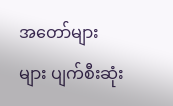အတော်များများ ပျက်စီးဆုံး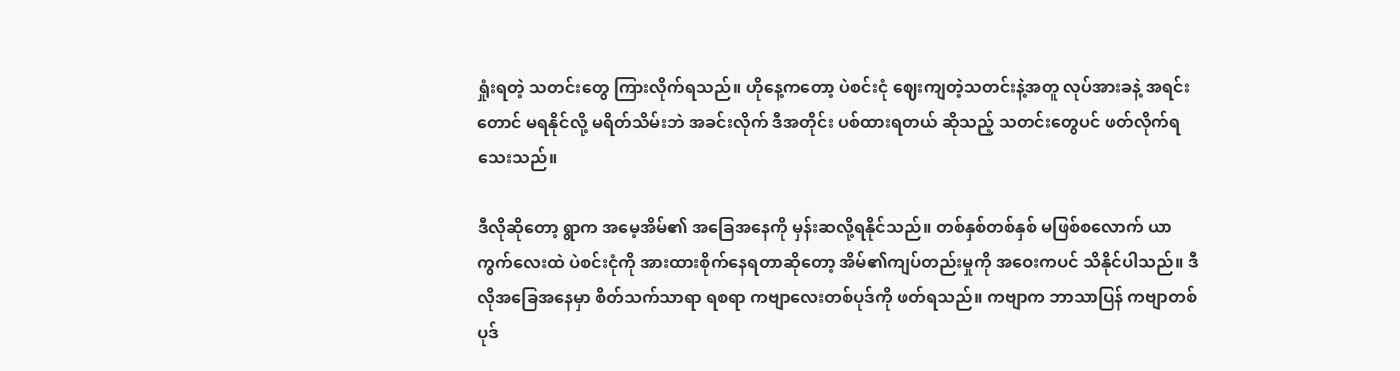ရှုံးရတဲ့ သတင်းတွေ ကြားလိုက်ရသည်။ ဟိုနေ့ကတော့ ပဲစင်းငုံ ဈေးကျတဲ့သတင်းနဲ့အတူ လုပ်အားခနဲ့ အရင်းတောင် မရနိုင်လို့ မရိတ်သိမ်းဘဲ အခင်းလိုက် ဒီအတိုင်း ပစ်ထားရတယ် ဆိုသည့် သတင်းတွေပင် ဖတ်လိုက်ရသေးသည်။

ဒီလိုဆိုတော့ ရွာက အမေ့အိမ်၏ အခြေအနေကို မှန်းဆလို့ရနိုင်သည်။ တစ်နှစ်တစ်နှစ် မဖြစ်စလောက် ယာကွက်လေးထဲ ပဲစင်းငုံကို အားထားစိုက်နေရတာဆိုတော့ အိမ်၏ကျပ်တည်းမှုကို အဝေးကပင် သိနိုင်ပါသည်။ ဒီလိုအခြေအနေမှာ စိတ်သက်သာရာ ရစရာ ကဗျာလေးတစ်ပုဒ်ကို ဖတ်ရသည်။ ကဗျာက ဘာသာပြန် ကဗျာတစ်ပုဒ်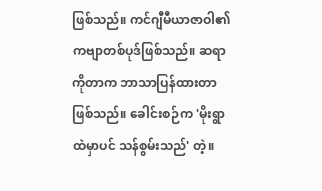ဖြစ်သည်။ ကင်ဂျီမီယာဇာဝါ၏ ကဗျာတစ်ပုဒ်ဖြစ်သည်။ ဆရာ ကိုတာက ဘာသာပြန်ထားတာဖြစ်သည်။ ခေါင်းစဉ်က 'မိုးရွာထဲမှာပင် သန်စွမ်းသည်' တဲ့။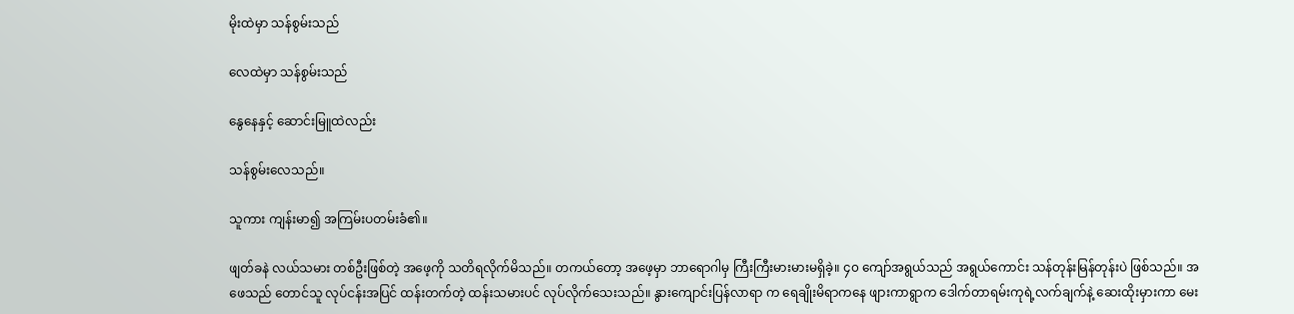မိုးထဲမှာ သန်စွမ်းသည်

လေထဲမှာ သန်စွမ်းသည်

နွေနေနှင့် ဆောင်းမြူထဲလည်း

သန်စွမ်းလေသည်။

သူကား ကျန်းမာ၍ အကြမ်းပတမ်းခံ၏။

ဖျတ်ခနဲ လယ်သမား တစ်ဦးဖြစ်တဲ့ အဖေ့ကို သတိရလိုက်မိသည်။ တကယ်တော့ အဖေ့မှာ ဘာရောဂါမှ ကြီးကြီးမားမားမရှိခဲ့။ ၄၀ ကျော်အရွယ်သည် အရွယ်ကောင်း သန်တုန်းမြန်တုန်းပဲ ဖြစ်သည်။ အဖေသည် တောင်သူ လုပ်ငန်းအပြင် ထန်းတက်တဲ့ ထန်းသမားပင် လုပ်လိုက်သေးသည်။ နွားကျောင်းပြန်လာရာ က ရေချိုးမိရာကနေ ဖျားကာရွာက ဒေါက်တာရမ်းကုရဲ့လက်ချက်နဲ့ ဆေးထိုးမှားကာ မေး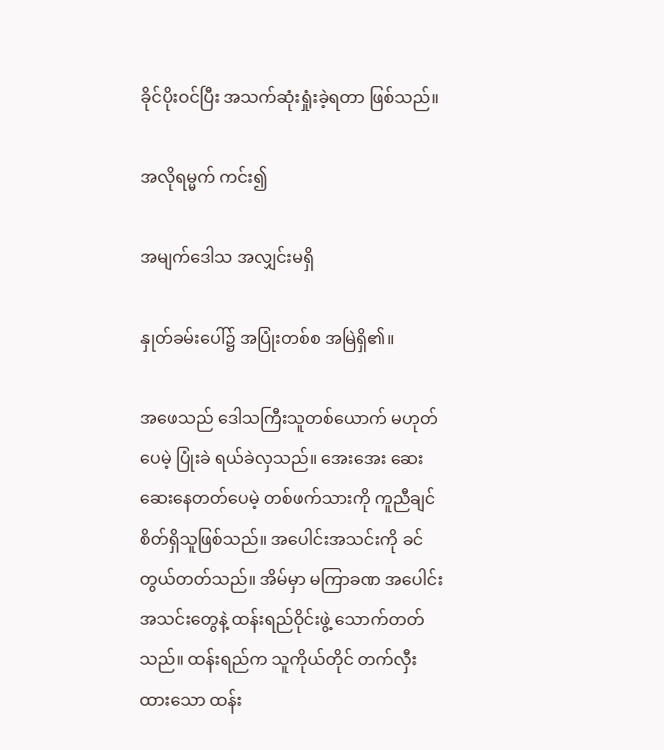ခိုင်ပိုးဝင်ပြီး အသက်ဆုံးရှုံးခဲ့ရတာ ဖြစ်သည်။

အလိုရမ္မက် ကင်း၍

အမျက်ဒေါသ အလျှင်းမရှိ

နှုတ်ခမ်းပေါ်၌ အပြုံးတစ်စ အမြဲရှိ၏။

အဖေသည် ဒေါသကြီးသူတစ်ယောက် မဟုတ်ပေမဲ့ ပြုံးခဲ ရယ်ခဲလှသည်။ အေးအေး ဆေးဆေးနေတတ်ပေမဲ့ တစ်ဖက်သားကို ကူညီချင်စိတ်ရှိသူဖြစ်သည်။ အပေါင်းအသင်းကို ခင်တွယ်တတ်သည်။ အိမ်မှာ မကြာခဏ အပေါင်းအသင်းတွေနဲ့ ထန်းရည်ဝိုင်းဖွဲ့ သောက်တတ်သည်။ ထန်းရည်က သူကိုယ်တိုင် တက်လှီးထားသော ထန်း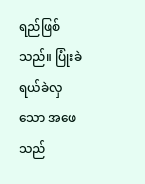ရည်ဖြစ်သည်။ ပြုံးခဲရယ်ခဲလှသော အဖေသည်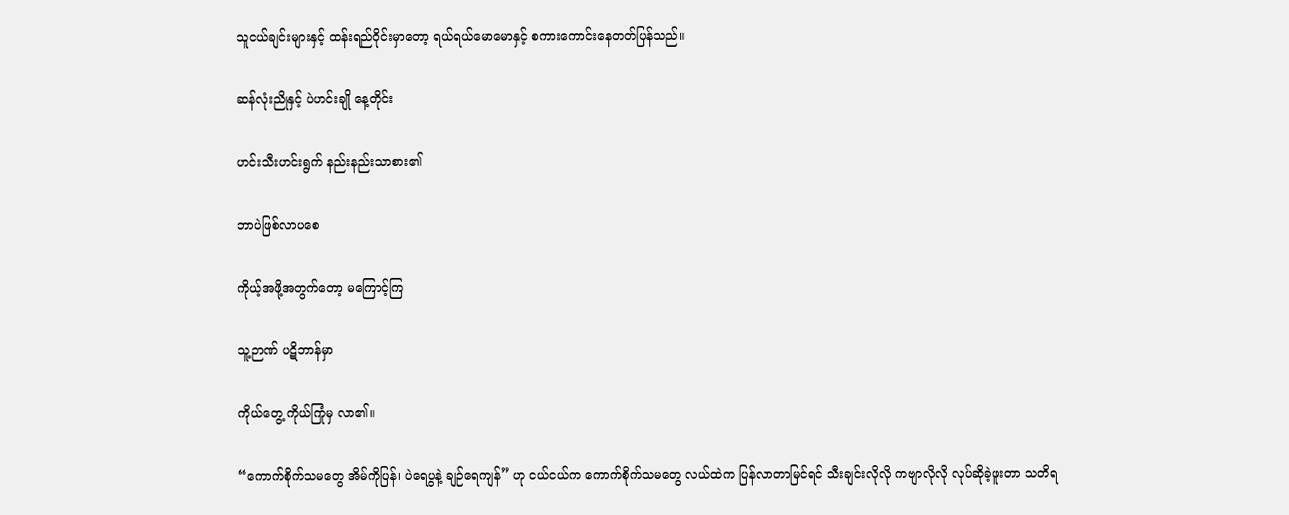သူငယ်ချင်းများနှင့် ထန်းရည်ဝိုင်းမှာတော့ ရယ်ရယ်မောမောနှင့် စကားကောင်းနေတတ်ပြန်သည်။

ဆန်လုံးညိုနှင့် ပဲဟင်းချို နေ့တိုင်း

ဟင်းသီးဟင်းရွက် နည်းနည်းသာစား၏

ဘာပဲဖြစ်လာပစေ

ကိုယ့်အဖို့အတွက်တော့ မကြောင့်ကြ

သူ့ဉာဏ် ပဋိဘာန်မှာ

ကိုယ်တွေ့ ကိုယ်ကြုံမှ လာ၏။

“ကောက်စိုက်သမတွေ အိမ်ကိုပြန်၊ ပဲရေပွနဲ့ ချဉ်ရေကျန်” ဟု ငယ်ငယ်က ကောက်စိုက်သမတွေ လယ်ထဲက ပြန်လာတာမြင်ရင် သီးချင်းလိုလို ကဗျာလိုလို လုပ်ဆိုခဲ့ဖူးတာ သတိရ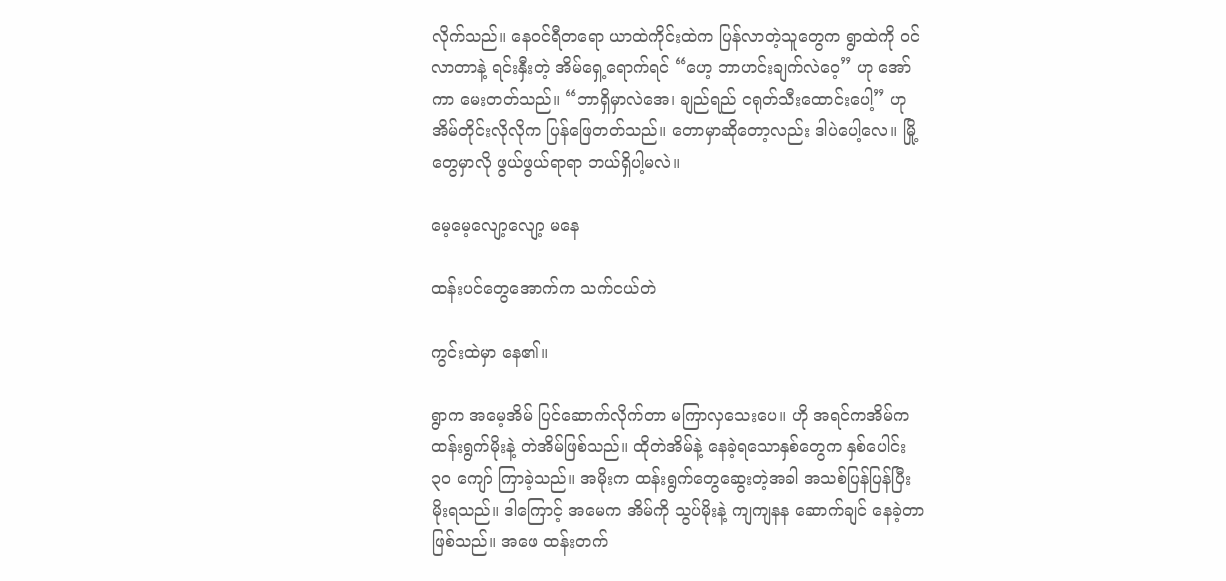လိုက်သည်။ နေဝင်ရီတရော ယာထဲကိုင်းထဲက ပြန်လာတဲ့သူတွေက ရွာထဲကို ဝင်လာတာနဲ့ ရင်းနှီးတဲ့ အိမ်ရှေ့ရောက်ရင် “ဟေ့ ဘာဟင်းချက်လဲဝေ့” ဟု အော်ကာ မေးတတ်သည်။ “ဘာရှိမှာလဲအေ၊ ချည်ရည် ငရုတ်သီးထောင်းပေါ့” ဟု အိမ်တိုင်းလိုလိုက ပြန်ဖြေတတ်သည်။ တောမှာဆိုတော့လည်း ဒါပဲပေါ့လေ။ မြို့တွေမှာလို ဖွယ်ဖွယ်ရာရာ ဘယ်ရှိပါ့မလဲ။

မေ့မေ့လျော့လျော့ မနေ

ထန်းပင်တွေအောက်က သက်ငယ်တဲ

ကွင်းထဲမှာ နေ၏။

ရွာက အမေ့အိမ် ပြင်ဆောက်လိုက်တာ မကြာလှသေးပေ။ ဟို အရင်ကအိမ်က ထန်းရွက်မိုးနဲ့ တဲအိမ်ဖြစ်သည်။ ထိုတဲအိမ်နဲ့ နေခဲ့ရသောနှစ်တွေက နှစ်ပေါင်း ၃၀ ကျော် ကြာခဲ့သည်။ အမိုးက ထန်းရွက်တွေဆွေးတဲ့အခါ အသစ်ပြန်ပြန်ပြီး မိုးရသည်။ ဒါကြောင့် အမေက အိမ်ကို သွပ်မိုးနဲ့ ကျကျနန ဆောက်ချင် နေခဲ့တာဖြစ်သည်။ အဖေ ထန်းတက်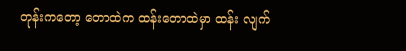တုန်းကတော့ တောထဲက ထန်းတောထဲမှာ ထန်း လျက်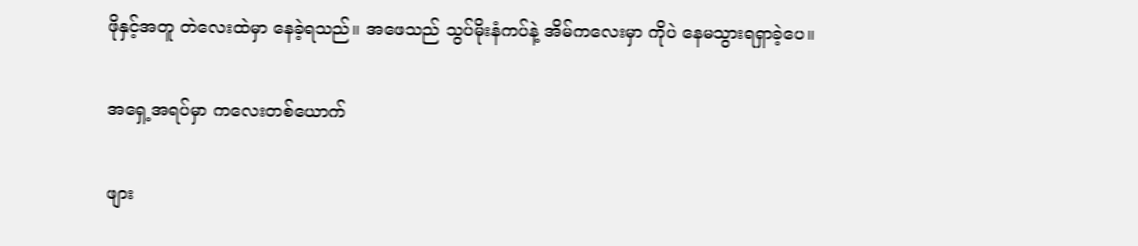ဖိုနှင့်အတူ တဲလေးထဲမှာ နေခဲ့ရသည်။ အဖေသည် သွပ်မိုးနံကပ်နဲ့ အိမ်ကလေးမှာ ကိုပဲ နေမသွားရရှာခဲ့ပေ။

အရှေ့အရပ်မှာ ကလေးတစ်ယောက်

ဖျား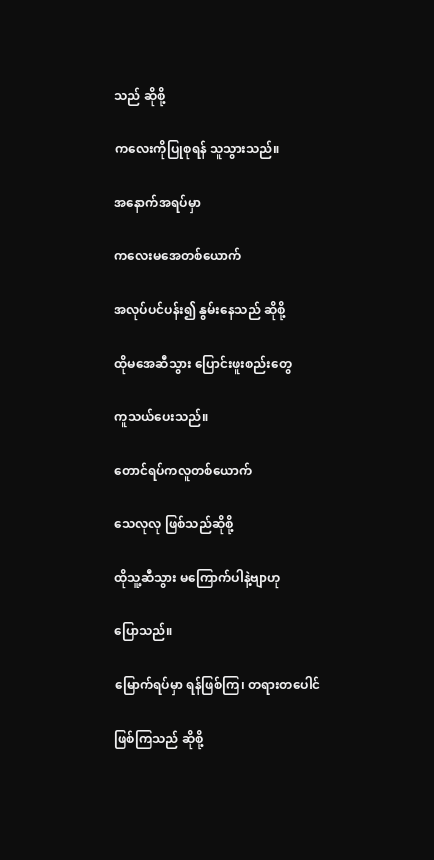သည် ဆိုစို့

ကလေးကိုပြုစုရန် သူသွားသည်။

အနောက်အရပ်မှာ

ကလေးမအေတစ်ယောက်

အလုပ်ပင်ပန်း၍ နွမ်းနေသည် ဆိုစို့

ထိုမအေဆီသွား ပြောင်းဖူးစည်းတွေ

ကူသယ်ပေးသည်။

တောင်ရပ်ကလူတစ်ယောက်

သေလုလု ဖြစ်သည်ဆိုစို့

ထိုသူ့ဆီသွား မကြောက်ပါနဲ့ဗျာဟု

ပြောသည်။

မြောက်ရပ်မှာ ရန်ဖြစ်ကြ၊ တရားတပေါင်

ဖြစ်ကြသည် ဆိုစို့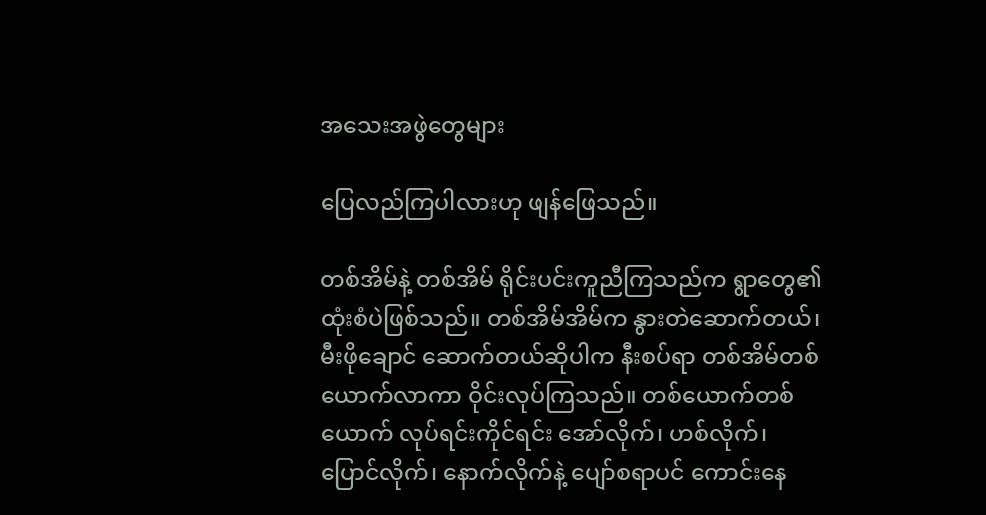အသေးအဖွဲတွေများ

ပြေလည်ကြပါလားဟု ဖျန်ဖြေသည်။

တစ်အိမ်နဲ့ တစ်အိမ် ရိုင်းပင်းကူညီကြသည်က ရွာတွေ၏ ထုံးစံပဲဖြစ်သည်။ တစ်အိမ်အိမ်က နွားတဲဆောက်တယ်၊ မီးဖိုချောင် ဆောက်တယ်ဆိုပါက နီးစပ်ရာ တစ်အိမ်တစ် ယောက်လာကာ ဝိုင်းလုပ်ကြသည်။ တစ်ယောက်တစ်ယောက် လုပ်ရင်းကိုင်ရင်း အော်လိုက်၊ ဟစ်လိုက်၊ ပြောင်လိုက်၊ နောက်လိုက်နဲ့ ပျော်စရာပင် ကောင်းနေ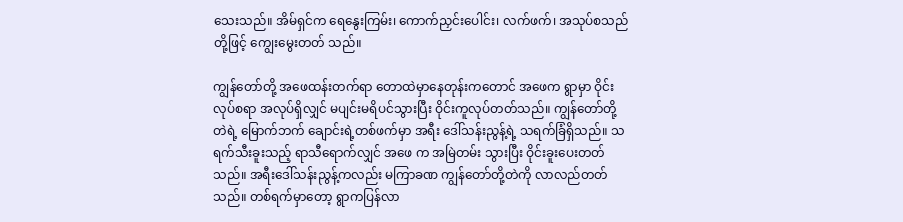သေးသည်။ အိမ်ရှင်က ရေနွေးကြမ်း၊ ကောက်ညှင်းပေါင်း၊ လက်ဖက်၊ အသုပ်စသည်တို့ဖြင့် ကျွေးမွေးတတ် သည်။

ကျွန်တော်တို့ အဖေထန်းတက်ရာ တောထဲမှာနေတုန်းကတောင် အဖေက ရွာမှာ ဝိုင်းလုပ်စရာ အလုပ်ရှိလျှင် မပျင်းမရိပင်သွားပြီး ဝိုင်းကူလုပ်တတ်သည်။ ကျွန်တော်တို့ တဲရဲ့ မြောက်ဘက် ချောင်းရဲ့တစ်ဖက်မှာ အရီး ဒေါ်သန်းညွန့်ရဲ့ သရက်ခြံရှိသည်။ သရက်သီးခူးသည့် ရာသီရောက်လျှင် အဖေ က အမြဲတမ်း သွားပြီး ဝိုင်းခူးပေးတတ်သည်။ အရီးဒေါ်သန်းညွန့်ကလည်း မကြာခဏ ကျွန်တော်တို့တဲကို လာလည်တတ်သည်။ တစ်ရက်မှာတော့ ရွာကပြန်လာ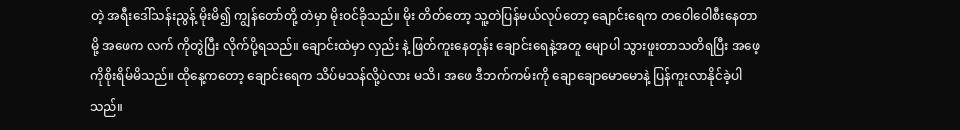တဲ့ အရီးဒေါ်သန်းညွန့် မိုးမိ၍ ကျွန်တော်တို့ တဲမှာ မိုးဝင်ခိုသည်။ မိုး တိတ်တော့ သူ့တဲပြန်မယ်လုပ်တော့ ချောင်းရေက တဝေါဝေါစီးနေတာမို့ အဖေက လက် ကိုတွဲပြီး လိုက်ပို့ရသည်။ ချောင်းထဲမှာ လှည်း နဲ့ ဖြတ်ကူးနေတုန်း ချောင်းရေနဲ့အတူ မျောပါ သွားဖူးတာသတိရပြီး အဖေ့ကိုစိုးရိမ်မိသည်။ ထိုနေ့ကတော့ ချောင်းရေက သိပ်မသန်လို့ပဲလား မသိ၊ အဖေ ဒီဘက်ကမ်းကို ချောချောမောမောနဲ့ ပြန်ကူးလာနိုင်ခဲ့ပါသည်။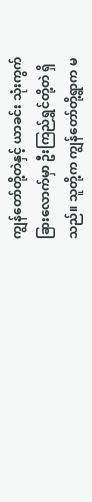ကျွန်တော်တို့တဲနှင့် ယာခင်း သုံးကွက် ခြားလောက်မှာ ဦးကြည်ရွှင်တို့တဲ ရှိသည်။ သူတို့က ကျွန်တော်တို့ရွာက မ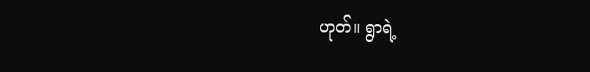ဟုတ်။ ရွာရဲ့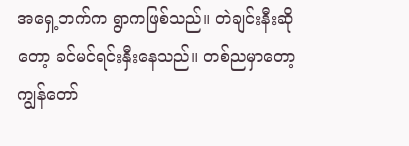အရှေ့ဘက်က ရွာကဖြစ်သည်။ တဲချင်းနီးဆိုတော့ ခင်မင်ရင်းနှီးနေသည်။ တစ်ညမှာတော့ ကျွန်တော်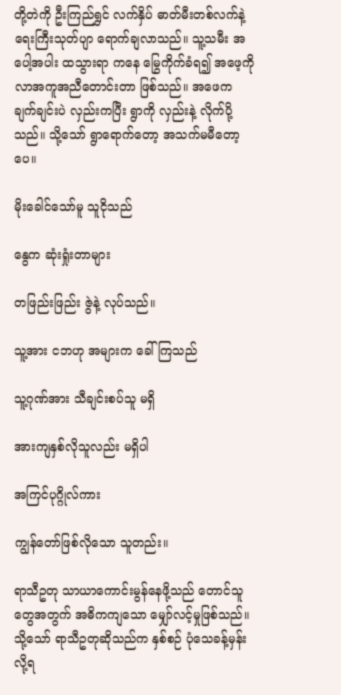တို့တဲကို ဦးကြည်ရွှင် လက်နှိပ် ဓာတ်မီးတစ်လက်နဲ့ ရေးကြီးသုတ်ပျာ ရောက်ချလာသည်။ သူ့သမီး အပေါ့အပါး ထသွားရာ ကနေ မြွေကိုက်ခံရ၍ အဖေ့ကို လာအကူအညီတောင်းတာ ဖြစ်သည်။ အဖေက ချက်ချင်းပဲ လှည်းကပြီး ရွာကို လှည်းနဲ့ လိုက်ပို့သည်။ သို့သော် ရွာရောက်တော့ အသက်မမီတော့ပေ။

မိုးခေါင်သော်မူ သူငိုသည်

နွေက ဆုံးရှုံးတာများ

တဖြည်းဖြည်း ဇွဲနဲ့ လုပ်သည်။

သူ့အား ငဘဟု အများက ခေါ်ကြသည်

သူ့ဂုဏ်အား သီချင်းစပ်သူ မရှိ

အားကျနှစ်လိုသူလည်း မရှိပါ

အကြင်ပုဂ္ဂိုလ်ကား

ကျွန်တော်ဖြစ်လိုသော သူတည်း။

ရာသီဥတု သာယာကောင်းမွန်နေဖို့သည် တောင်သူတွေအတွက် အဓိကကျသော မျှော်လင့်မှုဖြစ်သည်။ သို့သော် ရာသီဥတုဆိုသည်က နှစ်စဉ် ပုံသေခန့်မှန်းလို့ရ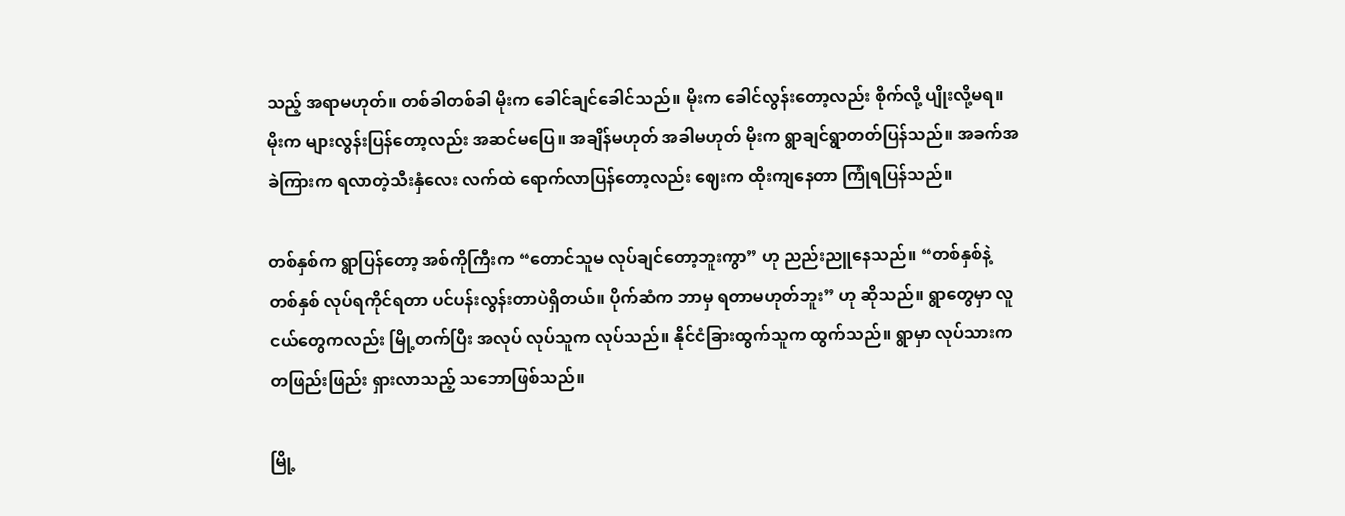သည့် အရာမဟုတ်။ တစ်ခါတစ်ခါ မိုးက ခေါင်ချင်ခေါင်သည်။ မိုးက ခေါင်လွန်းတော့လည်း စိုက်လို့ ပျိုးလို့မရ။ မိုးက များလွန်းပြန်တော့လည်း အဆင်မပြေ။ အချိန်မဟုတ် အခါမဟုတ် မိုးက ရွာချင်ရွာတတ်ပြန်သည်။ အခက်အခဲကြားက ရလာတဲ့သီးနှံလေး လက်ထဲ ရောက်လာပြန်တော့လည်း ဈေးက ထိုးကျနေတာ ကြုံရပြန်သည်။

တစ်နှစ်က ရွာပြန်တော့ အစ်ကိုကြီးက “တောင်သူမ လုပ်ချင်တော့ဘူးကွာ” ဟု ညည်းညူနေသည်။ “တစ်နှစ်နဲ့ တစ်နှစ် လုပ်ရကိုင်ရတာ ပင်ပန်းလွန်းတာပဲရှိတယ်။ ပိုက်ဆံက ဘာမှ ရတာမဟုတ်ဘူး” ဟု ဆိုသည်။ ရွာတွေမှာ လူငယ်တွေကလည်း မြို့တက်ပြီး အလုပ် လုပ်သူက လုပ်သည်။ နိုင်ငံခြားထွက်သူက ထွက်သည်။ ရွာမှာ လုပ်သားက တဖြည်းဖြည်း ရှားလာသည့် သဘောဖြစ်သည်။

မြို့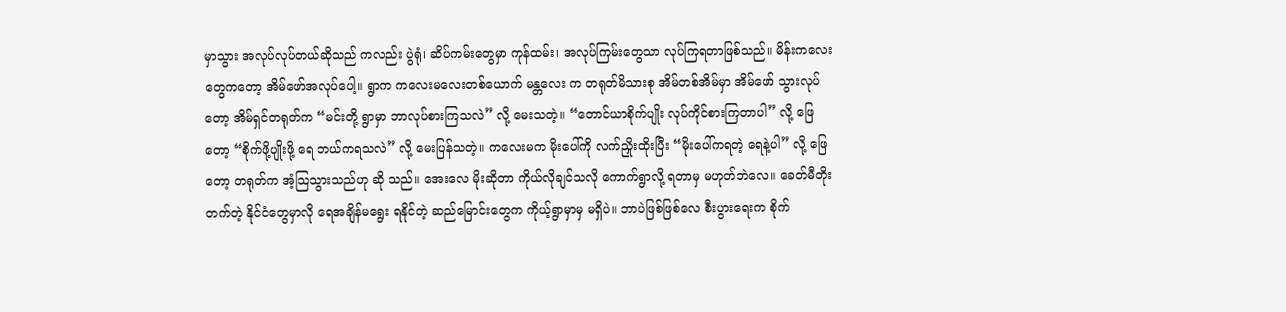မှာသွား အလုပ်လုပ်တယ်ဆိုသည် ကလည်း ပွဲရုံ၊ ဆိပ်ကမ်းတွေမှာ ကုန်ထမ်း၊ အလုပ်ကြမ်းတွေသာ လုပ်ကြရတာဖြစ်သည်။ မိန်းကလေးတွေကတော့ အိမ်ဖော်အလုပ်ပေါ့။ ရွာက ကလေးမလေးတစ်ယောက် မန္တလေး က တရုတ်မိသားစု အိမ်တစ်အိမ်မှာ အိမ်ဖော် သွားလုပ်တော့ အိမ်ရှင်တရုတ်က “မင်းတို့ ရွာမှာ ဘာလုပ်စားကြသလဲ” လို့ မေးသတဲ့။ “တောင်ယာစိုက်ပျိုး လုပ်ကိုင်စားကြတာပါ” လို့ ဖြေတော့ “စိုက်ဖို့ပျိုးဖို့ ရေ ဘယ်ကရသလဲ” လို့ မေးပြန်သတဲ့။ ကလေးမက မိုးပေါ်ကို လက်ညှိုးထိုးပြီး “မိုးပေါ်ကရတဲ့ ရေနဲ့ပါ” လို့ ဖြေတော့ တရုတ်က အံ့သြသွားသည်ဟု ဆို သည်။ အေးလေ မိုးဆိုတာ ကိုယ်လိုချင်သလို ကောက်ရွာလို့ ရတာမှ မဟုတ်ဘဲလေ။ ခေတ်မီတိုးတက်တဲ့ နိုင်ငံတွေမှာလို ရေအချိန်မရွေး ရနိုင်တဲ့ ဆည်မြောင်းတွေက ကိုယ့်ရွာမှာမှ မရှိပဲ။ ဘာပဲဖြစ်ဖြစ်လေ စီးပွားရေးက စိုက်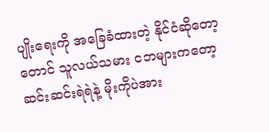ပျိုးရေးကို အခြေခံထားတဲ့ နိုင်ငံဆိုတော့ တောင် သူလယ်သမား ငဘများကတော့ ဆင်းဆင်းရဲရဲနဲ့ မိုးကိုပဲအား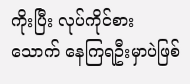ကိုးပြီး လုပ်ကိုင်စားသောက် နေကြရဦးမှာပဲဖြစ်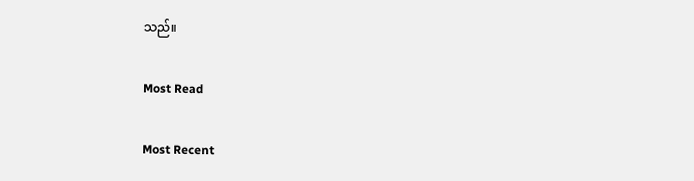သည်။

Most Read

Most Recent